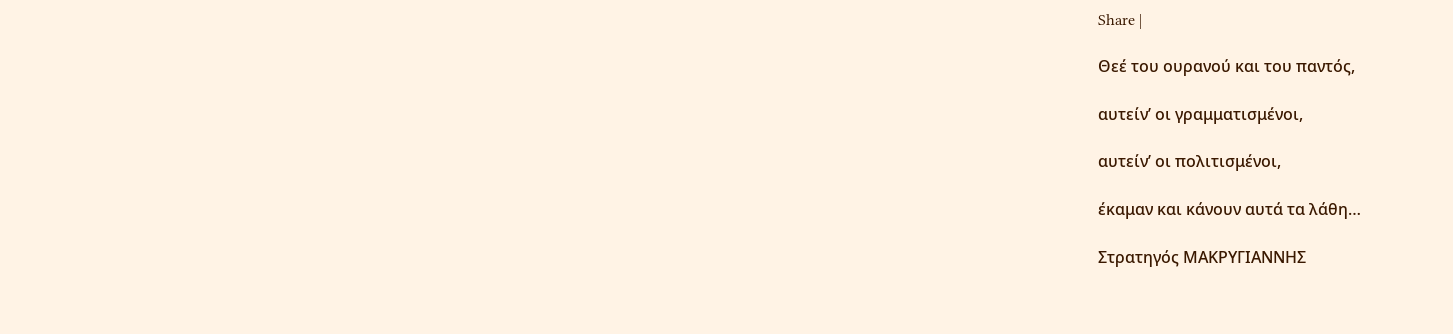Share |

Θεέ του ουρανού και του παντός,

αυτείν’ οι γραμματισμένοι,

αυτείν’ οι πολιτισμένοι,

έκαμαν και κάνουν αυτά τα λάθη…

Στρατηγός ΜΑΚΡΥΓΙΑΝΝΗΣ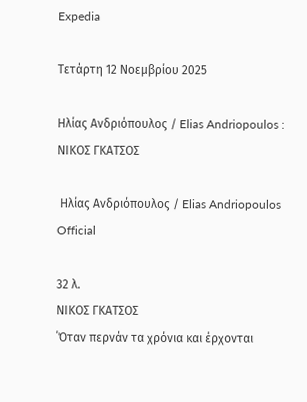Expedia

Τετάρτη 12 Νοεμβρίου 2025

Ηλίας Ανδριόπουλος / Elias Andriopoulos : ΝΙΚΟΣ ΓΚΑΤΣΟΣ

 Ηλίας Ανδριόπουλος / Elias Andriopoulos Official

32 λ.
ΝΙΚΟΣ ΓΚΑΤΣΟΣ
΄Όταν περνάν τα χρόνια και έρχονται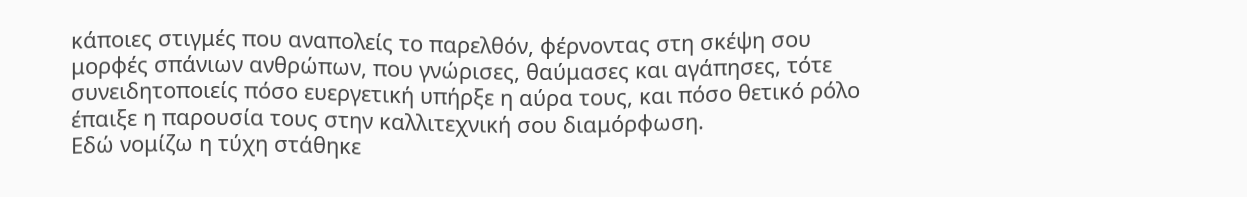κάποιες στιγμές που αναπολείς το παρελθόν, φέρνοντας στη σκέψη σου μορφές σπάνιων ανθρώπων, που γνώρισες, θαύμασες και αγάπησες, τότε συνειδητοποιείς πόσο ευεργετική υπήρξε η αύρα τους, και πόσο θετικό ρόλο έπαιξε η παρουσία τους στην καλλιτεχνική σου διαμόρφωση.
Εδώ νομίζω η τύχη στάθηκε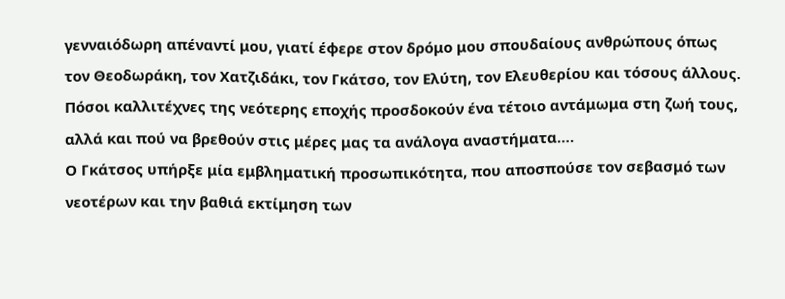γενναιόδωρη απέναντί μου, γιατί έφερε στον δρόμο μου σπουδαίους ανθρώπους όπως τον Θεοδωράκη, τον Χατζιδάκι, τον Γκάτσο, τον Ελύτη, τον Ελευθερίου και τόσους άλλους. Πόσοι καλλιτέχνες της νεότερης εποχής προσδοκούν ένα τέτοιο αντάμωμα στη ζωή τους, αλλά και πού να βρεθούν στις μέρες μας τα ανάλογα αναστήματα….
Ο Γκάτσος υπήρξε μία εμβληματική προσωπικότητα, που αποσπούσε τον σεβασμό των νεοτέρων και την βαθιά εκτίμηση των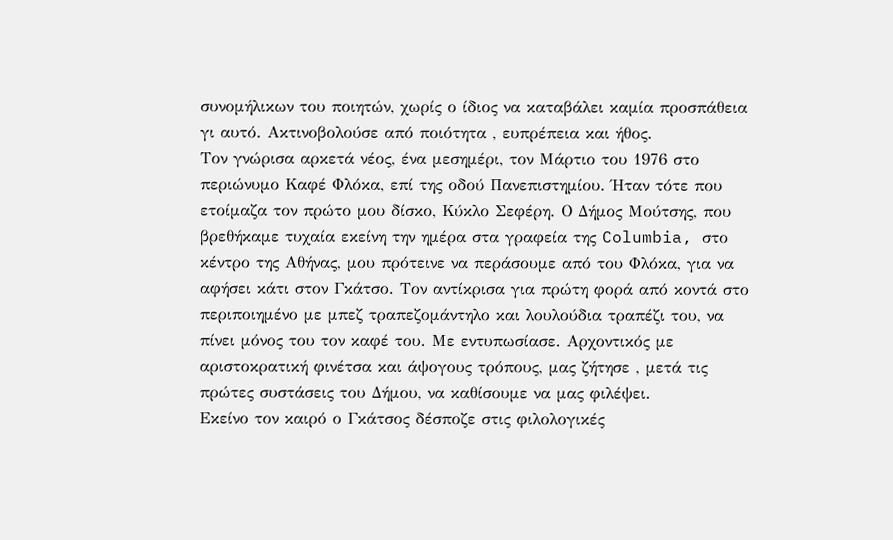συνομήλικων του ποιητών, χωρίς ο ίδιος να καταβάλει καμία προσπάθεια γι αυτό. Ακτινοβολούσε από ποιότητα , ευπρέπεια και ήθος.
Τον γνώρισα αρκετά νέος, ένα μεσημέρι, τον Μάρτιο του 1976 στο περιώνυμο Καφέ Φλόκα, επί της οδού Πανεπιστημίου. Ήταν τότε που ετοίμαζα τον πρώτο μου δίσκο, Κύκλο Σεφέρη. Ο Δήμος Μούτσης, που βρεθήκαμε τυχαία εκείνη την ημέρα στα γραφεία της Columbia, στο κέντρο της Αθήνας, μου πρότεινε να περάσουμε από του Φλόκα, για να αφήσει κάτι στον Γκάτσο. Τον αντίκρισα για πρώτη φορά από κοντά στο περιποιημένο με μπεζ τραπεζομάντηλο και λουλούδια τραπέζι του, να πίνει μόνος του τον καφέ του. Με εντυπωσίασε. Αρχοντικός με αριστοκρατική φινέτσα και άψογους τρόπους, μας ζήτησε , μετά τις πρώτες συστάσεις του Δήμου, να καθίσουμε να μας φιλέψει.
Εκείνο τον καιρό ο Γκάτσος δέσποζε στις φιλολογικές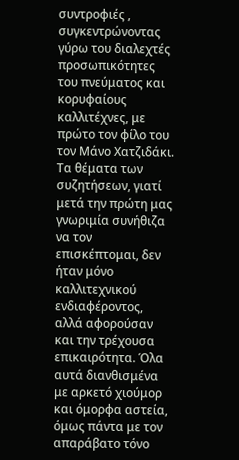συντροφιές , συγκεντρώνοντας γύρω του διαλεχτές προσωπικότητες του πνεύματος και κορυφαίους καλλιτέχνες, με πρώτο τον φίλο του τον Μάνο Χατζιδάκι. Τα θέματα των συζητήσεων, γιατί μετά την πρώτη μας γνωριμία συνήθιζα να τον επισκέπτομαι, δεν ήταν μόνο καλλιτεχνικού ενδιαφέροντος, αλλά αφορούσαν και την τρέχουσα επικαιρότητα. Όλα αυτά διανθισμένα με αρκετό χιούμορ και όμορφα αστεία, όμως πάντα με τον απαράβατο τόνο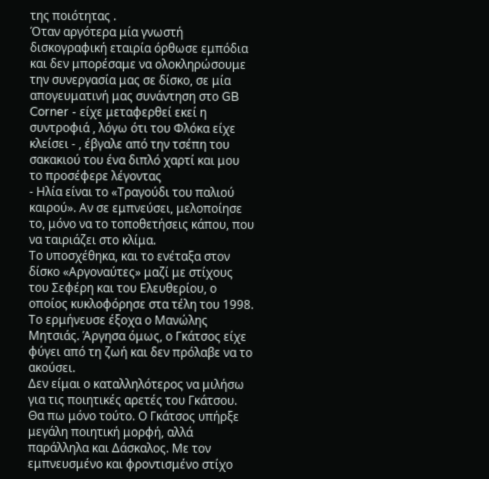της ποιότητας .
Όταν αργότερα μία γνωστή δισκογραφική εταιρία όρθωσε εμπόδια και δεν μπορέσαμε να ολοκληρώσουμε την συνεργασία μας σε δίσκο, σε μία απογευματινή μας συνάντηση στο GB Corner - είχε μεταφερθεί εκεί η συντροφιά , λόγω ότι του Φλόκα είχε κλείσει - , έβγαλε από την τσέπη του σακακιού του ένα διπλό χαρτί και μου το προσέφερε λέγοντας
- Ηλία είναι το «Τραγούδι του παλιού καιρού». Αν σε εμπνεύσει, μελοποίησε το, μόνο να το τοποθετήσεις κάπου, που να ταιριάζει στο κλίμα.
Το υποσχέθηκα, και το ενέταξα στον δίσκο «Αργοναύτες» μαζί με στίχους του Σεφέρη και του Ελευθερίου, ο οποίος κυκλοφόρησε στα τέλη του 1998. Το ερμήνευσε έξοχα ο Μανώλης Μητσιάς. Άργησα όμως, ο Γκάτσος είχε φύγει από τη ζωή και δεν πρόλαβε να το ακούσει.
Δεν είμαι ο καταλληλότερος να μιλήσω για τις ποιητικές αρετές του Γκάτσου. Θα πω μόνο τούτο. Ο Γκάτσος υπήρξε μεγάλη ποιητική μορφή, αλλά παράλληλα και Δάσκαλος. Με τον εμπνευσμένο και φροντισμένο στίχο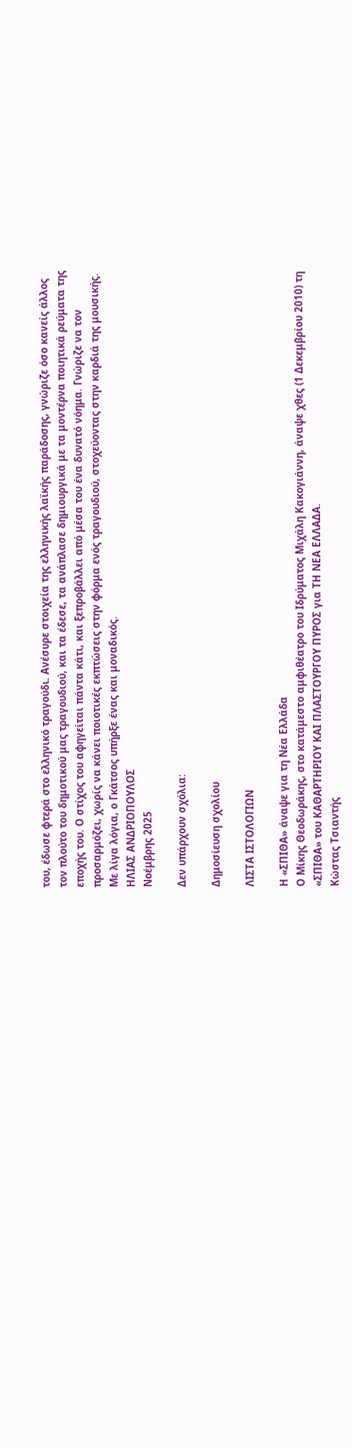του, έδωσε φτερά στο ελληνικό τραγούδι. Ανέσυρε στοιχεία της ελληνικής λαϊκής παράδοσης, γνώριζε όσο κανείς άλλος τον πλούτο του δημοτικού μας τραγουδιού, και τα έδεσε, τα ανάπλασε δημιουργικά με τα μοντέρνα ποιητικά ρεύματα της εποχής του. Ο στίχος του αφηγείται πάντα κάτι, και ξεπροβάλλει από μέσα του ένα δυνατό νόημα. Γνώριζε να τον προσαρμόζει, χωρίς να κάνει ποιοτικές εκπτώσεις στην φόρμα ενός τραγουδιού, στοχεύοντας στην καρδιά της μουσικής.
Με λίγα λόγια, ο Γκάτσος υπήρξε ένας και μοναδικός.
ΗΛΙΑΣ ΑΝΔΡΙΟΠΟΥΛΟΣ
Νοέμβρης 2025

Δεν υπάρχουν σχόλια:

Δημοσίευση σχολίου

ΛΙΣΤΑ ΙΣΤΟΛΟΓΙΩΝ

Η «ΣΠΙΘΑ» άναψε για τη Νέα Ελλάδα
Ο Μίκης Θεοδωράκης, στο κατάμεστο αμφιθέατρο του Ιδρύματος Μιχάλη Κακογιάννη, άναψε χθες (1 Δεκεμβρίου 2010) τη «ΣΠΙΘΑ» του ΚΑΘΑΡΤΗΡΙΟΥ ΚΑΙ ΠΛΑΣΤΟΥΡΓΟΥ ΠΥΡΟΣ για ΤΗ ΝΕΑ ΕΛΛΑΔΑ.
Κώστας Τσιαντής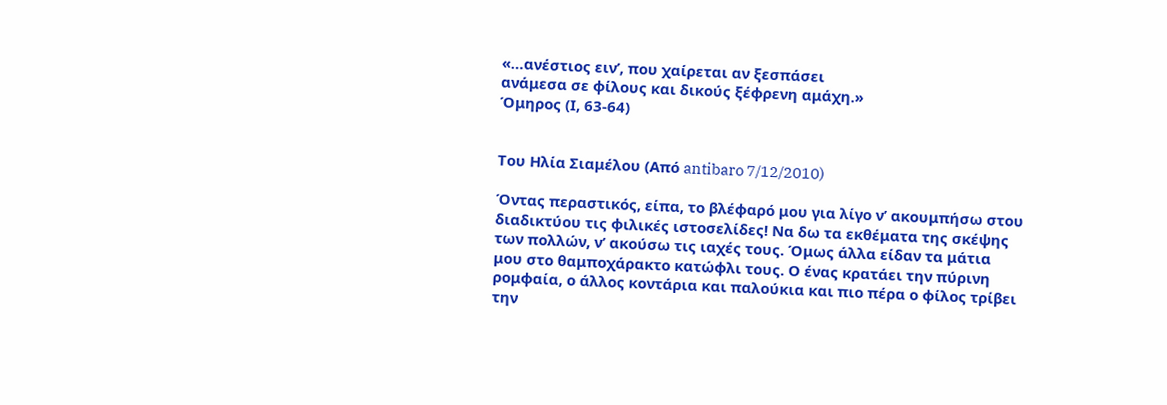«…ανέστιος ειν’, που χαίρεται αν ξεσπάσει
ανάμεσα σε φίλους και δικούς ξέφρενη αμάχη.»
Όμηρος (Ι, 63-64)


Του Ηλία Σιαμέλου (Από antibaro 7/12/2010)

Όντας περαστικός, είπα, το βλέφαρό μου για λίγο ν’ ακουμπήσω στου διαδικτύου τις φιλικές ιστοσελίδες! Να δω τα εκθέματα της σκέψης των πολλών, ν’ ακούσω τις ιαχές τους. Όμως άλλα είδαν τα μάτια μου στο θαμποχάρακτο κατώφλι τους. Ο ένας κρατάει την πύρινη ρομφαία, ο άλλος κοντάρια και παλούκια και πιο πέρα ο φίλος τρίβει την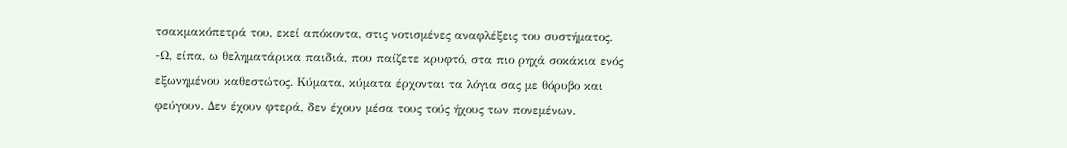τσακμακόπετρά του, εκεί απόκοντα, στις νοτισμένες αναφλέξεις του συστήματος.
-Ω, είπα, ω θεληματάρικα παιδιά, που παίζετε κρυφτό, στα πιο ρηχά σοκάκια ενός εξωνημένου καθεστώτος. Κύματα, κύματα έρχονται τα λόγια σας με θόρυβο και φεύγουν. Δεν έχουν φτερά, δεν έχουν μέσα τους τούς ήχους των πονεμένων.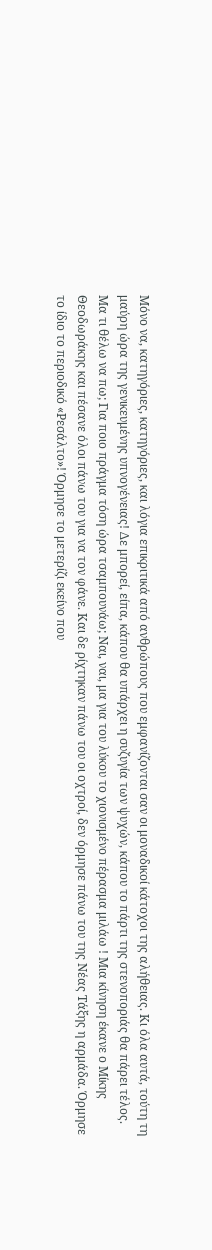Μόνο να, κατηγόριες, κατηγόριες, και λόγια επικριτικά από ανθρώπους που εμφανίζονται σαν οι μοναδικοί κάτοχοι της αλήθειας. Κι όλα αυτά, τούτη τη μαύρη ώρα της γενικευμένης υπνογένειας! Δε μπορεί, είπα, κάπου θα υπάρχει η συζυγία των ψυχών, κάπου το πάρτι της στενοποριάς θα πάρει τέλος.
Μα τι θέλω να πω; Για ποιο πράγμα τόση ώρα τσαμπουνάω; Ναι, ναι, μα για του λύκου το χιονισμένο πέρασμα μιλάω ! Μια κίνηση έκανε ο Μίκης Θεοδωράκης και πέσανε όλοι πάνω του για να τον φάνε. Και δε ρίχτηκαν πάνω του οι οχτροί, δεν όρμησε πάνω του της Νέας Τάξης η αρμάδα. Όρμησε το ίδιο το περιοδικό «Ρεσάλτο»! Όρμησε το μετερίζι εκείνο που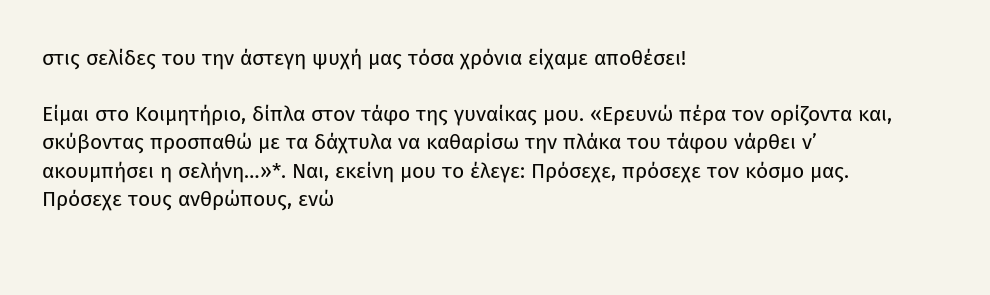στις σελίδες του την άστεγη ψυχή μας τόσα χρόνια είχαμε αποθέσει!

Είμαι στο Κοιμητήριο, δίπλα στον τάφο της γυναίκας μου. «Ερευνώ πέρα τον ορίζοντα και, σκύβοντας προσπαθώ με τα δάχτυλα να καθαρίσω την πλάκα του τάφου νάρθει ν’ ακουμπήσει η σελήνη…»*. Ναι, εκείνη μου το έλεγε: Πρόσεχε, πρόσεχε τον κόσμο μας. Πρόσεχε τους ανθρώπους, ενώ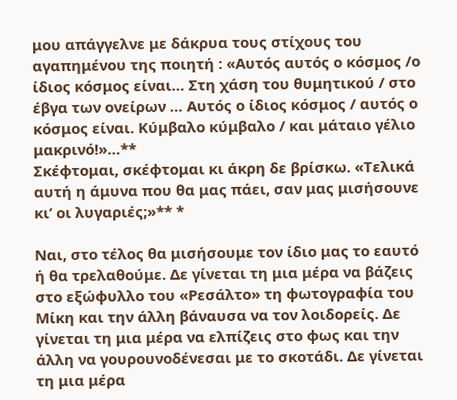μου απάγγελνε με δάκρυα τους στίχους του αγαπημένου της ποιητή : «Αυτός αυτός ο κόσμος /ο ίδιος κόσμος είναι… Στη χάση του θυμητικού / στο έβγα των ονείρων … Αυτός ο ίδιος κόσμος / αυτός ο κόσμος είναι. Κύμβαλο κύμβαλο / και μάταιο γέλιο μακρινό!»…**
Σκέφτομαι, σκέφτομαι κι άκρη δε βρίσκω. «Τελικά αυτή η άμυνα που θα μας πάει, σαν μας μισήσουνε κι’ οι λυγαριές;»** *

Ναι, στο τέλος θα μισήσουμε τον ίδιο μας το εαυτό ή θα τρελαθούμε. Δε γίνεται τη μια μέρα να βάζεις στο εξώφυλλο του «Ρεσάλτο» τη φωτογραφία του Μίκη και την άλλη βάναυσα να τον λοιδορείς. Δε γίνεται τη μια μέρα να ελπίζεις στο φως και την άλλη να γουρουνοδένεσαι με το σκοτάδι. Δε γίνεται τη μια μέρα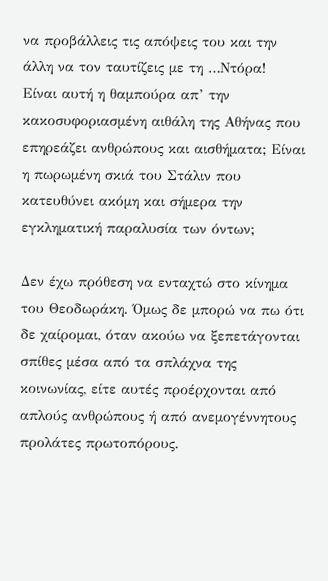να προβάλλεις τις απόψεις του και την άλλη να τον ταυτίζεις με τη …Ντόρα!
Είναι αυτή η θαμπούρα απ’ την κακοσυφοριασμένη αιθάλη της Αθήνας που επηρεάζει ανθρώπους και αισθήματα; Είναι η πωρωμένη σκιά του Στάλιν που κατευθύνει ακόμη και σήμερα την εγκληματική παραλυσία των όντων;

Δεν έχω πρόθεση να ενταχτώ στο κίνημα του Θεοδωράκη. Όμως δε μπορώ να πω ότι δε χαίρομαι, όταν ακούω να ξεπετάγονται σπίθες μέσα από τα σπλάχνα της κοινωνίας, είτε αυτές προέρχονται από απλούς ανθρώπους ή από ανεμογέννητους προλάτες πρωτοπόρους.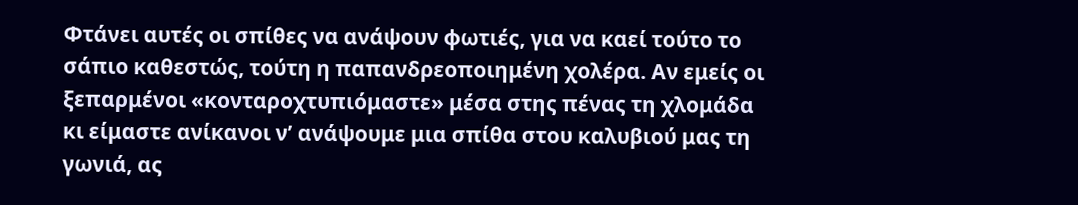Φτάνει αυτές οι σπίθες να ανάψουν φωτιές, για να καεί τούτο το σάπιο καθεστώς, τούτη η παπανδρεοποιημένη χολέρα. Αν εμείς οι ξεπαρμένοι «κονταροχτυπιόμαστε» μέσα στης πένας τη χλομάδα κι είμαστε ανίκανοι ν’ ανάψουμε μια σπίθα στου καλυβιού μας τη γωνιά, ας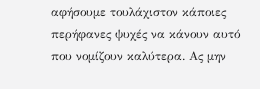αφήσουμε τουλάχιστον κάποιες περήφανες ψυχές να κάνουν αυτό που νομίζουν καλύτερα. Ας μην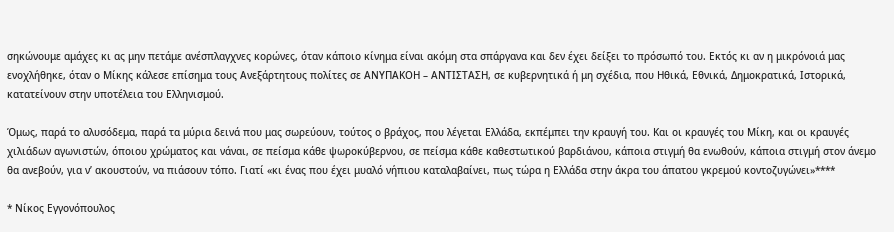σηκώνουμε αμάχες κι ας μην πετάμε ανέσπλαγχνες κορώνες, όταν κάποιο κίνημα είναι ακόμη στα σπάργανα και δεν έχει δείξει το πρόσωπό του. Εκτός κι αν η μικρόνοιά μας ενοχλήθηκε, όταν ο Μίκης κάλεσε επίσημα τους Ανεξάρτητους πολίτες σε ΑΝΥΠΑΚΟΗ – ΑΝΤΙΣΤΑΣΗ, σε κυβερνητικά ή μη σχέδια, που Ηθικά, Εθνικά, Δημοκρατικά, Ιστορικά, κατατείνουν στην υποτέλεια του Ελληνισμού.

Όμως, παρά το αλυσόδεμα, παρά τα μύρια δεινά που μας σωρεύουν, τούτος ο βράχος, που λέγεται Ελλάδα, εκπέμπει την κραυγή του. Και οι κραυγές του Μίκη, και οι κραυγές χιλιάδων αγωνιστών, όποιου χρώματος και νάναι, σε πείσμα κάθε ψωροκύβερνου, σε πείσμα κάθε καθεστωτικού βαρδιάνου, κάποια στιγμή θα ενωθούν, κάποια στιγμή στον άνεμο θα ανεβούν, για ν’ ακουστούν, να πιάσουν τόπο. Γιατί «κι ένας που έχει μυαλό νήπιου καταλαβαίνει, πως τώρα η Ελλάδα στην άκρα του άπατου γκρεμού κοντοζυγώνει»****

* Νίκος Εγγονόπουλος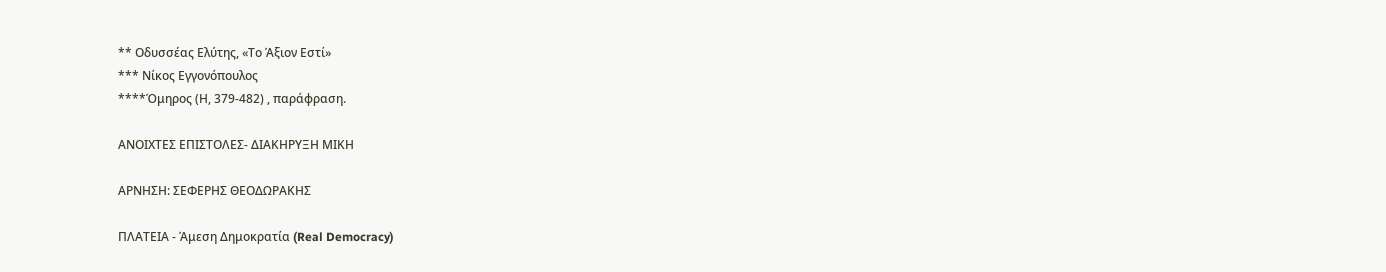** Οδυσσέας Ελύτης, «Το Άξιον Εστί»
*** Νίκος Εγγονόπουλος
****Όμηρος (Η, 379-482) , παράφραση.

ΑΝΟΙΧΤΕΣ ΕΠΙΣΤΟΛΕΣ- ΔΙΑΚΗΡΥΞΗ ΜΙΚΗ

ΑΡΝΗΣΗ: ΣΕΦΕΡΗΣ ΘΕΟΔΩΡΑΚΗΣ

ΠΛΑΤΕΙΑ - Άμεση Δημοκρατία (Real Democracy)